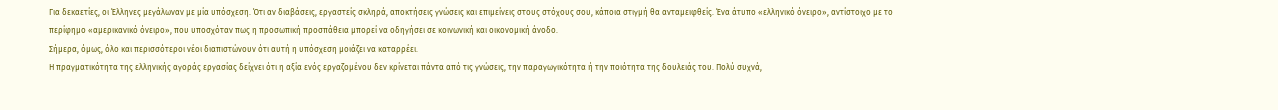Για δεκαετίες, οι Έλληνες μεγάλωναν με μία υπόσχεση. Ότι αν διαβάσεις, εργαστείς σκληρά, αποκτήσεις γνώσεις και επιμείνεις στους στόχους σου, κάποια στιγμή θα ανταμειφθείς. Ένα άτυπο «ελληνικό όνειρο», αντίστοιχο με το περίφημο «αμερικανικό όνειρο», που υποσχόταν πως η προσωπική προσπάθεια μπορεί να οδηγήσει σε κοινωνική και οικονομική άνοδο.
Σήμερα, όμως, όλο και περισσότεροι νέοι διαπιστώνουν ότι αυτή η υπόσχεση μοιάζει να καταρρέει.
Η πραγματικότητα της ελληνικής αγοράς εργασίας δείχνει ότι η αξία ενός εργαζομένου δεν κρίνεται πάντα από τις γνώσεις, την παραγωγικότητα ή την ποιότητα της δουλειάς του. Πολύ συχνά,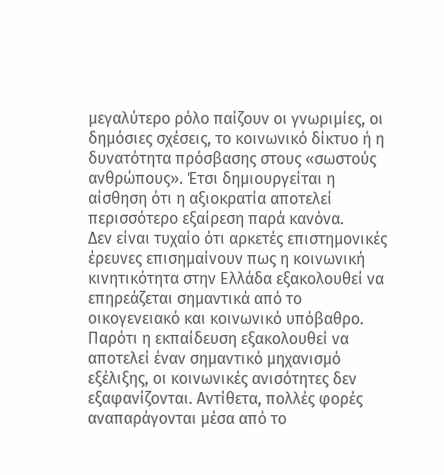μεγαλύτερο ρόλο παίζουν οι γνωριμίες, οι δημόσιες σχέσεις, το κοινωνικό δίκτυο ή η δυνατότητα πρόσβασης στους «σωστούς ανθρώπους». Έτσι δημιουργείται η αίσθηση ότι η αξιοκρατία αποτελεί περισσότερο εξαίρεση παρά κανόνα.
Δεν είναι τυχαίο ότι αρκετές επιστημονικές έρευνες επισημαίνουν πως η κοινωνική κινητικότητα στην Ελλάδα εξακολουθεί να επηρεάζεται σημαντικά από το οικογενειακό και κοινωνικό υπόβαθρο. Παρότι η εκπαίδευση εξακολουθεί να αποτελεί έναν σημαντικό μηχανισμό εξέλιξης, οι κοινωνικές ανισότητες δεν εξαφανίζονται. Αντίθετα, πολλές φορές αναπαράγονται μέσα από το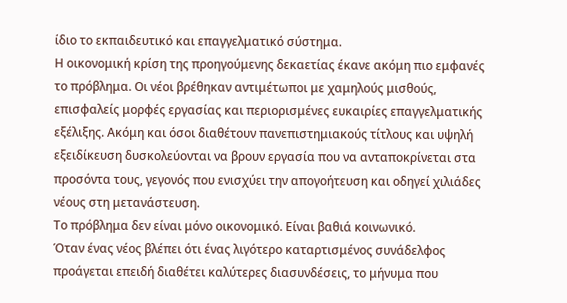ίδιο το εκπαιδευτικό και επαγγελματικό σύστημα.
Η οικονομική κρίση της προηγούμενης δεκαετίας έκανε ακόμη πιο εμφανές το πρόβλημα. Οι νέοι βρέθηκαν αντιμέτωποι με χαμηλούς μισθούς, επισφαλείς μορφές εργασίας και περιορισμένες ευκαιρίες επαγγελματικής εξέλιξης. Ακόμη και όσοι διαθέτουν πανεπιστημιακούς τίτλους και υψηλή εξειδίκευση δυσκολεύονται να βρουν εργασία που να ανταποκρίνεται στα προσόντα τους, γεγονός που ενισχύει την απογοήτευση και οδηγεί χιλιάδες νέους στη μετανάστευση.
Το πρόβλημα δεν είναι μόνο οικονομικό. Είναι βαθιά κοινωνικό.
Όταν ένας νέος βλέπει ότι ένας λιγότερο καταρτισμένος συνάδελφος προάγεται επειδή διαθέτει καλύτερες διασυνδέσεις, το μήνυμα που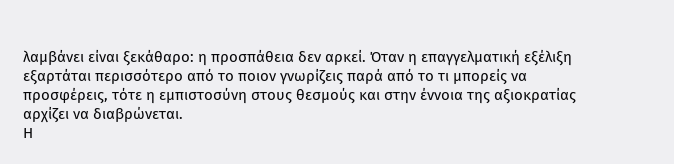λαμβάνει είναι ξεκάθαρο: η προσπάθεια δεν αρκεί. Όταν η επαγγελματική εξέλιξη εξαρτάται περισσότερο από το ποιον γνωρίζεις παρά από το τι μπορείς να προσφέρεις, τότε η εμπιστοσύνη στους θεσμούς και στην έννοια της αξιοκρατίας αρχίζει να διαβρώνεται.
Η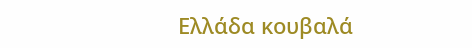Ελλάδα κουβαλά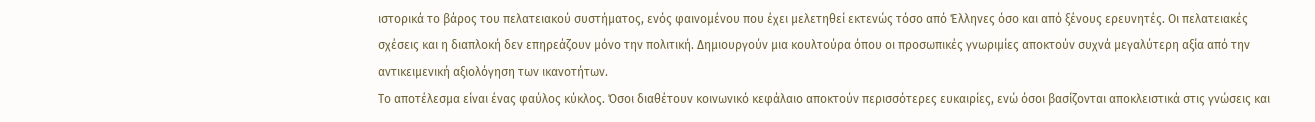ιστορικά το βάρος του πελατειακού συστήματος, ενός φαινομένου που έχει μελετηθεί εκτενώς τόσο από Έλληνες όσο και από ξένους ερευνητές. Οι πελατειακές σχέσεις και η διαπλοκή δεν επηρεάζουν μόνο την πολιτική. Δημιουργούν μια κουλτούρα όπου οι προσωπικές γνωριμίες αποκτούν συχνά μεγαλύτερη αξία από την αντικειμενική αξιολόγηση των ικανοτήτων.
Το αποτέλεσμα είναι ένας φαύλος κύκλος. Όσοι διαθέτουν κοινωνικό κεφάλαιο αποκτούν περισσότερες ευκαιρίες, ενώ όσοι βασίζονται αποκλειστικά στις γνώσεις και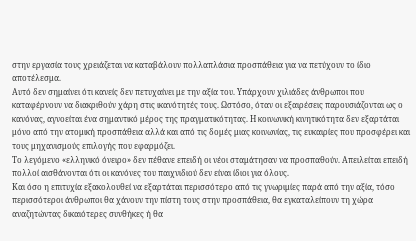στην εργασία τους χρειάζεται να καταβάλουν πολλαπλάσια προσπάθεια για να πετύχουν το ίδιο αποτέλεσμα.
Αυτό δεν σημαίνει ότι κανείς δεν πετυχαίνει με την αξία του. Υπάρχουν χιλιάδες άνθρωποι που καταφέρνουν να διακριθούν χάρη στις ικανότητές τους. Ωστόσο, όταν οι εξαιρέσεις παρουσιάζονται ως ο κανόνας, αγνοείται ένα σημαντικό μέρος της πραγματικότητας. Η κοινωνική κινητικότητα δεν εξαρτάται μόνο από την ατομική προσπάθεια αλλά και από τις δομές μιας κοινωνίας, τις ευκαιρίες που προσφέρει και τους μηχανισμούς επιλογής που εφαρμόζει.
Το λεγόμενο «ελληνικό όνειρο» δεν πέθανε επειδή οι νέοι σταμάτησαν να προσπαθούν. Απειλείται επειδή πολλοί αισθάνονται ότι οι κανόνες του παιχνιδιού δεν είναι ίδιοι για όλους.
Και όσο η επιτυχία εξακολουθεί να εξαρτάται περισσότερο από τις γνωριμίες παρά από την αξία, τόσο περισσότεροι άνθρωποι θα χάνουν την πίστη τους στην προσπάθεια, θα εγκαταλείπουν τη χώρα αναζητώντας δικαιότερες συνθήκες ή θα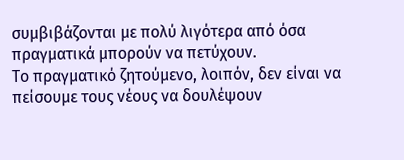συμβιβάζονται με πολύ λιγότερα από όσα πραγματικά μπορούν να πετύχουν.
Το πραγματικό ζητούμενο, λοιπόν, δεν είναι να πείσουμε τους νέους να δουλέψουν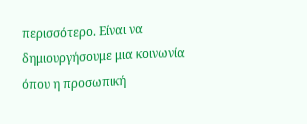περισσότερο. Είναι να δημιουργήσουμε μια κοινωνία όπου η προσωπική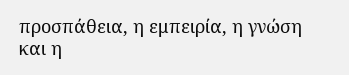προσπάθεια, η εμπειρία, η γνώση και η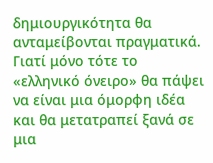δημιουργικότητα θα ανταμείβονται πραγματικά. Γιατί μόνο τότε το «ελληνικό όνειρο» θα πάψει να είναι μια όμορφη ιδέα και θα μετατραπεί ξανά σε μια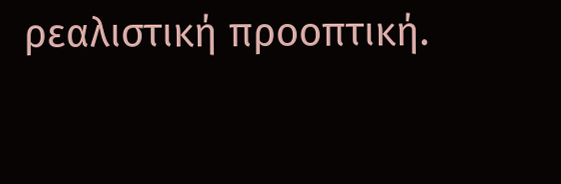ρεαλιστική προοπτική.